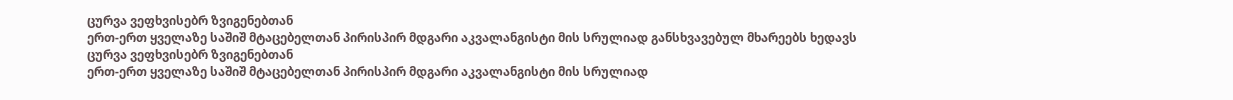ცურვა ვეფხვისებრ ზვიგენებთან
ერთ-ერთ ყველაზე საშიშ მტაცებელთან პირისპირ მდგარი აკვალანგისტი მის სრულიად განსხვავებულ მხარეებს ხედავს
ცურვა ვეფხვისებრ ზვიგენებთან
ერთ-ერთ ყველაზე საშიშ მტაცებელთან პირისპირ მდგარი აკვალანგისტი მის სრულიად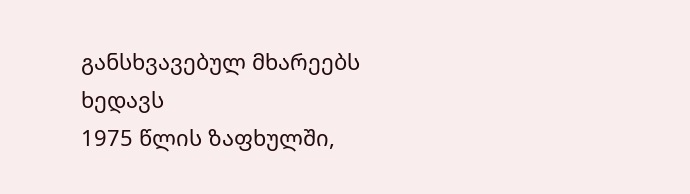განსხვავებულ მხარეებს ხედავს
1975 წლის ზაფხულში,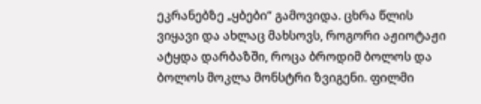ეკრანებზე „ყბები“ გამოვიდა. ცხრა წლის ვიყავი და ახლაც მახსოვს, როგორი აჟიოტაჟი ატყდა დარბაზში, როცა ბროდიმ ბოლოს და ბოლოს მოკლა მონსტრი ზვიგენი. ფილმი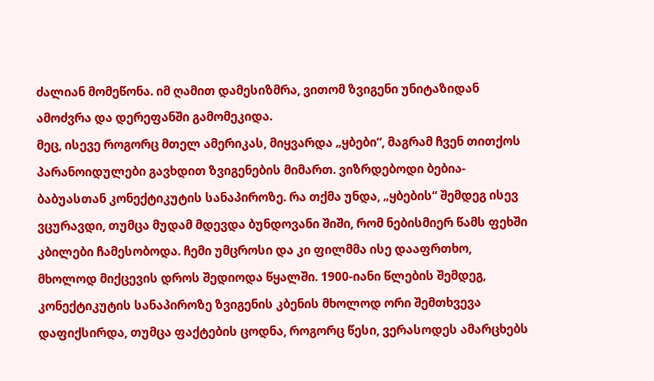ძალიან მომეწონა. იმ ღამით დამესიზმრა, ვითომ ზვიგენი უნიტაზიდან ამოძვრა და დერეფანში გამომეკიდა.
მეც, ისევე როგორც მთელ ამერიკას, მიყვარდა „ყბები“, მაგრამ ჩვენ თითქოს პარანოიდულები გავხდით ზვიგენების მიმართ. ვიზრდებოდი ბებია-ბაბუასთან კონექტიკუტის სანაპიროზე. რა თქმა უნდა, „ყბების“ შემდეგ ისევ ვცურავდი, თუმცა მუდამ მდევდა ბუნდოვანი შიში, რომ ნებისმიერ წამს ფეხში კბილები ჩამესობოდა. ჩემი უმცროსი და კი ფილმმა ისე დააფრთხო, მხოლოდ მიქცევის დროს შედიოდა წყალში. 1900-იანი წლების შემდეგ, კონექტიკუტის სანაპიროზე ზვიგენის კბენის მხოლოდ ორი შემთხვევა დაფიქსირდა, თუმცა ფაქტების ცოდნა, როგორც წესი, ვერასოდეს ამარცხებს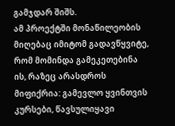გამჯდარ შიშს.
ამ პროექტში მონაწილეობის მიღებაც იმიტომ გადავწყვიტე, რომ მომინდა გამეკეთებინა ის, რაზეც არასდროს მიფიქრია: გამევლო ყვინთვის კურსები, წავსულიყავი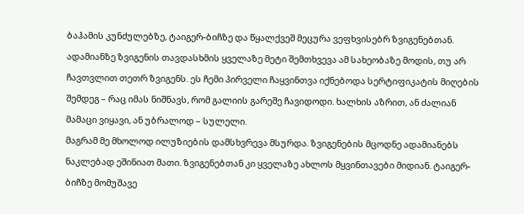ბაჰამის კუნძულებზე, ტაიგერ-ბიჩზე და წყალქვეშ მეცურა ვეფხვისებრ ზვიგენებთან. ადამიანზე ზვიგენის თავდასხმის ყველაზე მეტი შემთხვევა ამ სახეობაზე მოდის, თუ არ ჩავთვლით თეთრ ზვიგენს. ეს ჩემი პირველი ჩაყვინთვა იქნებოდა სერტიფიკატის მიღების შემდეგ – რაც იმას ნიშნავს, რომ გალიის გარეშე ჩავიდოდი. ხალხის აზრით, ან ძალიან მამაცი ვიყავი, ან უბრალოდ – სულელი.
მაგრამ მე მხოლოდ ილუზიების დამსხვრევა მსურდა. ზვიგენების მცოდნე ადამიანებს ნაკლებად ეშინიათ მათი. ზვიგენებთან კი ყველაზე ახლოს მყვინთავები მიდიან. ტაიგერ-ბიჩზე მომუშავე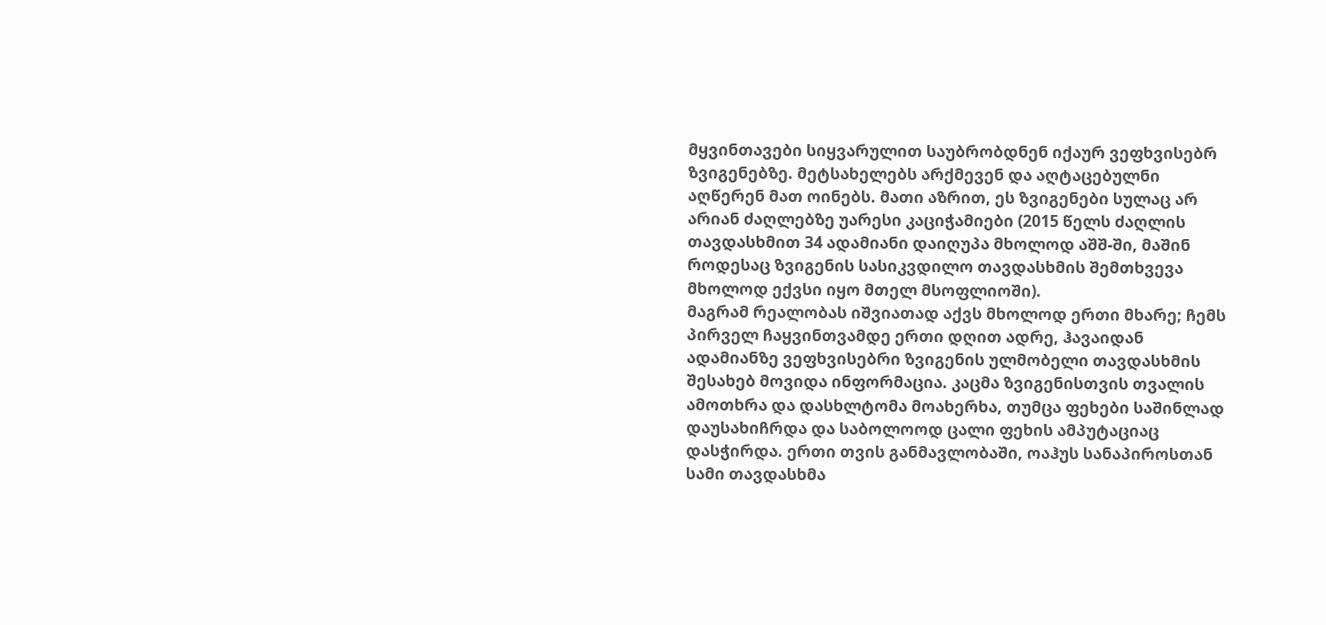მყვინთავები სიყვარულით საუბრობდნენ იქაურ ვეფხვისებრ ზვიგენებზე. მეტსახელებს არქმევენ და აღტაცებულნი აღწერენ მათ ოინებს. მათი აზრით, ეს ზვიგენები სულაც არ არიან ძაღლებზე უარესი კაციჭამიები (2015 წელს ძაღლის თავდასხმით 34 ადამიანი დაიღუპა მხოლოდ აშშ-ში, მაშინ როდესაც ზვიგენის სასიკვდილო თავდასხმის შემთხვევა მხოლოდ ექვსი იყო მთელ მსოფლიოში).
მაგრამ რეალობას იშვიათად აქვს მხოლოდ ერთი მხარე; ჩემს პირველ ჩაყვინთვამდე ერთი დღით ადრე, ჰავაიდან ადამიანზე ვეფხვისებრი ზვიგენის ულმობელი თავდასხმის შესახებ მოვიდა ინფორმაცია. კაცმა ზვიგენისთვის თვალის ამოთხრა და დასხლტომა მოახერხა, თუმცა ფეხები საშინლად დაუსახიჩრდა და საბოლოოდ ცალი ფეხის ამპუტაციაც დასჭირდა. ერთი თვის განმავლობაში, ოაჰუს სანაპიროსთან სამი თავდასხმა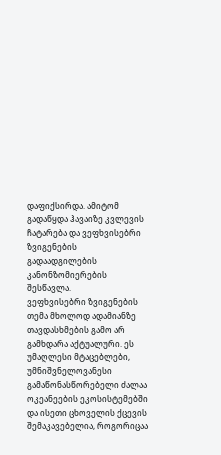დაფიქსირდა. ამიტომ გადაწყდა ჰავაიზე კვლევის ჩატარება და ვეფხვისებრი ზვიგენების გადაადგილების კანონზომიერების შესწავლა.
ვეფხვისებრი ზვიგენების თემა მხოლოდ ადამიანზე თავდასხმების გამო არ გამხდარა აქტუალური. ეს უმაღლესი მტაცებლები, უმნიშვნელოვანესი გამაწონასწორებელი ძალაა ოკეანეების ეკოსისტემებში და ისეთი ცხოველის ქცევის შემაკავებელია, როგორიცაა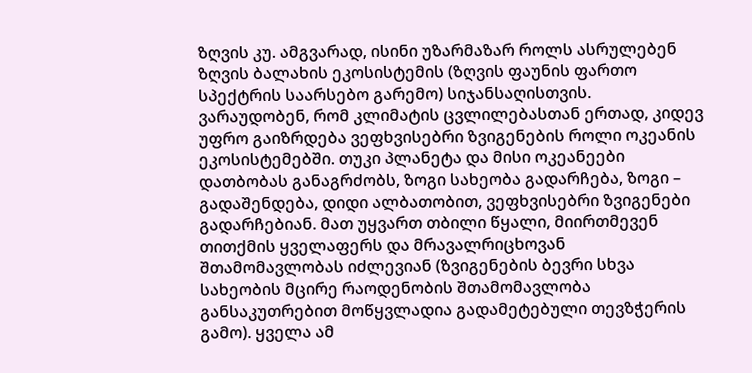ზღვის კუ. ამგვარად, ისინი უზარმაზარ როლს ასრულებენ ზღვის ბალახის ეკოსისტემის (ზღვის ფაუნის ფართო სპექტრის საარსებო გარემო) სიჯანსაღისთვის.
ვარაუდობენ, რომ კლიმატის ცვლილებასთან ერთად, კიდევ უფრო გაიზრდება ვეფხვისებრი ზვიგენების როლი ოკეანის ეკოსისტემებში. თუკი პლანეტა და მისი ოკეანეები დათბობას განაგრძობს, ზოგი სახეობა გადარჩება, ზოგი – გადაშენდება, დიდი ალბათობით, ვეფხვისებრი ზვიგენები გადარჩებიან. მათ უყვართ თბილი წყალი, მიირთმევენ თითქმის ყველაფერს და მრავალრიცხოვან შთამომავლობას იძლევიან (ზვიგენების ბევრი სხვა სახეობის მცირე რაოდენობის შთამომავლობა განსაკუთრებით მოწყვლადია გადამეტებული თევზჭერის გამო). ყველა ამ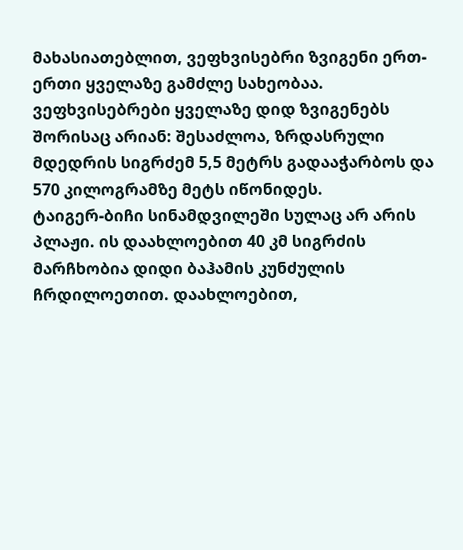მახასიათებლით, ვეფხვისებრი ზვიგენი ერთ-ერთი ყველაზე გამძლე სახეობაა.
ვეფხვისებრები ყველაზე დიდ ზვიგენებს შორისაც არიან: შესაძლოა, ზრდასრული მდედრის სიგრძემ 5,5 მეტრს გადააჭარბოს და 570 კილოგრამზე მეტს იწონიდეს.
ტაიგერ-ბიჩი სინამდვილეში სულაც არ არის პლაჟი. ის დაახლოებით 40 კმ სიგრძის მარჩხობია დიდი ბაჰამის კუნძულის ჩრდილოეთით. დაახლოებით,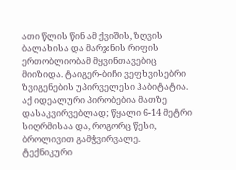ათი წლის წინ ამ ქვიშის, ზღვის ბალახისა და მარჯნის რიფის ერთობლიობამ მყვინთავებიც მიიზიდა. ტაიგერ-ბიჩი ვეფხვისებრი ზვიგენების უპირველესი ჰაბიტატია. აქ იდეალური პირობებია მათზე დასაკვირვებლად; წყალი 6-14 მეტრი სიღრმისაა და, როგორც წესი, ბროლივით გამჭვირვალე.
ტექნიკური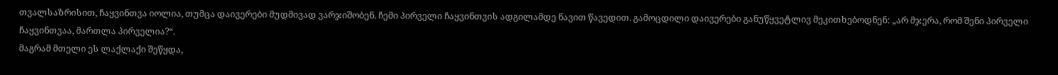თვალსაზრისით, ჩაყვინთვა იოლია, თუმცა დაივერები მუდმივად ვარჯიშობენ. ჩემი პირველი ჩაყვინთვის ადგილამდე ნავით წავედით. გამოცდილი დაივერები განუწყვეტლივ მეკითხებოდნენ: „არ მჯერა, რომ შენი პირველი ჩაყვინთვაა, მართლა პირველია?“.
მაგრამ მთელი ეს ლაქლაქი შეწყდა,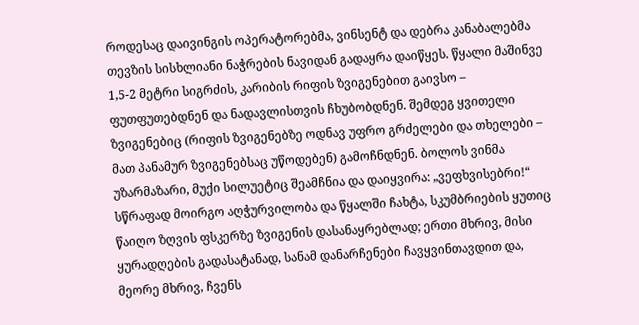როდესაც დაივინგის ოპერატორებმა, ვინსენტ და დებრა კანაბალებმა თევზის სისხლიანი ნაჭრების ნავიდან გადაყრა დაიწყეს. წყალი მაშინვე 1,5-2 მეტრი სიგრძის, კარიბის რიფის ზვიგენებით გაივსო – ფუთფუთებდნენ და ნადავლისთვის ჩხუბობდნენ. შემდეგ ყვითელი ზვიგენებიც (რიფის ზვიგენებზე ოდნავ უფრო გრძელები და თხელები – მათ პანამურ ზვიგენებსაც უწოდებენ) გამოჩნდნენ. ბოლოს ვინმა უზარმაზარი, მუქი სილუეტიც შეამჩნია და დაიყვირა: „ვეფხვისებრი!“ სწრაფად მოირგო აღჭურვილობა და წყალში ჩახტა, სკუმბრიების ყუთიც წაიღო ზღვის ფსკერზე ზვიგენის დასანაყრებლად; ერთი მხრივ, მისი ყურადღების გადასატანად, სანამ დანარჩენები ჩავყვინთავდით და, მეორე მხრივ, ჩვენს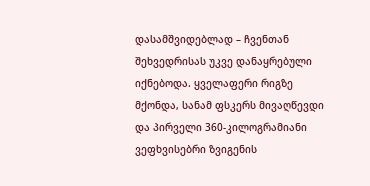დასამშვიდებლად – ჩვენთან შეხვედრისას უკვე დანაყრებული იქნებოდა. ყველაფერი რიგზე მქონდა, სანამ ფსკერს მივაღწევდი და პირველი 360-კილოგრამიანი ვეფხვისებრი ზვიგენის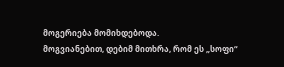მოგერიება მომიხდებოდა.
მოგვიანებით, დებიმ მითხრა, რომ ეს „სოფი“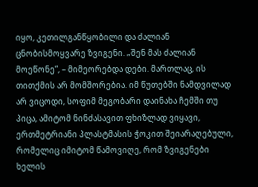იყო, კეთილგანწყობილი და ძალიან ცნობისმოყვარე ზვიგენი. „შენ მას ძალიან მოეწონე“, – მიმეორებდა დები. მართლაც, ის თითქმის არ მომშორებია. იმ წუთებში ნამდვილად არ ვიცოდი, სოფიმ მეგობარი დაინახა ჩემში თუ პიცა, ამიტომ ნინძასავით ფხიზლად ვიყავი, ერთმეტრიანი პლასტმასის ჭოკით შეიარაღებული, რომელიც იმიტომ წამოვიღე, რომ ზვიგენები ხელის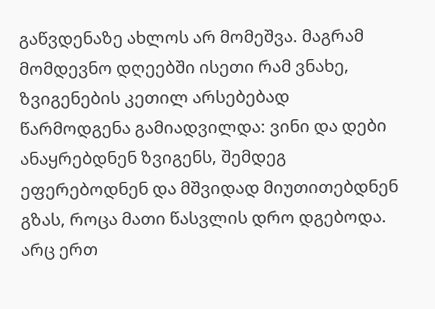გაწვდენაზე ახლოს არ მომეშვა. მაგრამ მომდევნო დღეებში ისეთი რამ ვნახე, ზვიგენების კეთილ არსებებად წარმოდგენა გამიადვილდა: ვინი და დები ანაყრებდნენ ზვიგენს, შემდეგ ეფერებოდნენ და მშვიდად მიუთითებდნენ გზას, როცა მათი წასვლის დრო დგებოდა. არც ერთ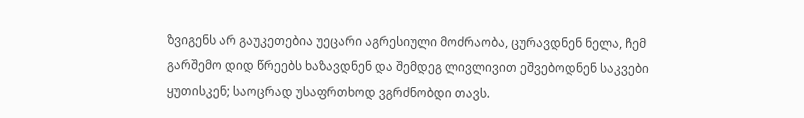ზვიგენს არ გაუკეთებია უეცარი აგრესიული მოძრაობა, ცურავდნენ ნელა, ჩემ გარშემო დიდ წრეებს ხაზავდნენ და შემდეგ ლივლივით ეშვებოდნენ საკვები ყუთისკენ; საოცრად უსაფრთხოდ ვგრძნობდი თავს.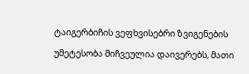ტაიგერბიჩის ვეფხვისებრი ზვიგენების უმეტესობა მიჩვეულია დაივერებს, მათი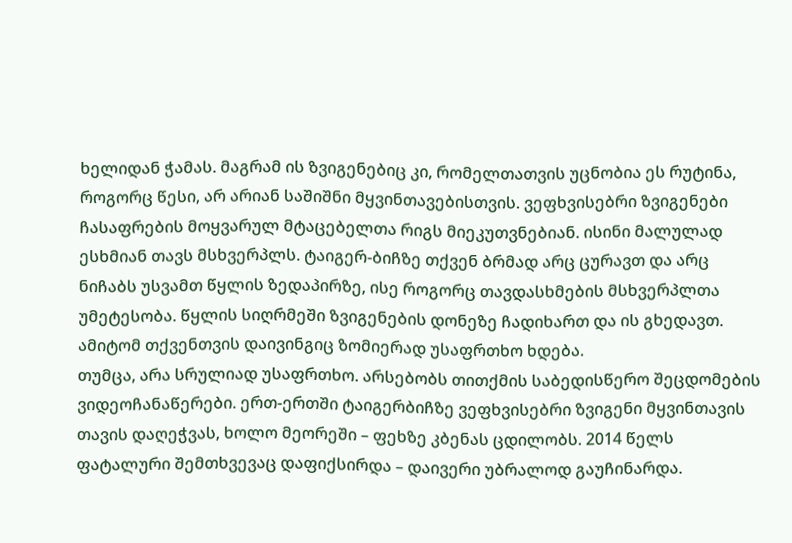ხელიდან ჭამას. მაგრამ ის ზვიგენებიც კი, რომელთათვის უცნობია ეს რუტინა, როგორც წესი, არ არიან საშიშნი მყვინთავებისთვის. ვეფხვისებრი ზვიგენები ჩასაფრების მოყვარულ მტაცებელთა რიგს მიეკუთვნებიან. ისინი მალულად ესხმიან თავს მსხვერპლს. ტაიგერ-ბიჩზე თქვენ ბრმად არც ცურავთ და არც ნიჩაბს უსვამთ წყლის ზედაპირზე, ისე როგორც თავდასხმების მსხვერპლთა უმეტესობა. წყლის სიღრმეში ზვიგენების დონეზე ჩადიხართ და ის გხედავთ. ამიტომ თქვენთვის დაივინგიც ზომიერად უსაფრთხო ხდება.
თუმცა, არა სრულიად უსაფრთხო. არსებობს თითქმის საბედისწერო შეცდომების ვიდეოჩანაწერები. ერთ-ერთში ტაიგერბიჩზე ვეფხვისებრი ზვიგენი მყვინთავის თავის დაღეჭვას, ხოლო მეორეში – ფეხზე კბენას ცდილობს. 2014 წელს ფატალური შემთხვევაც დაფიქსირდა – დაივერი უბრალოდ გაუჩინარდა.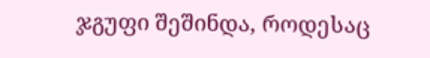ჯგუფი შეშინდა, როდესაც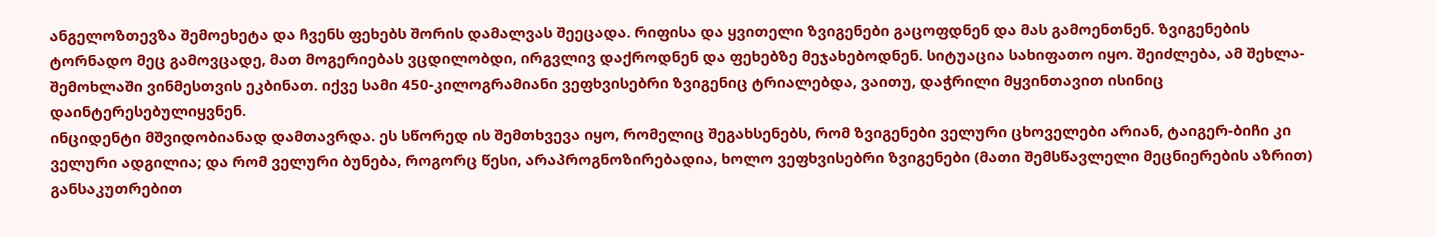ანგელოზთევზა შემოეხეტა და ჩვენს ფეხებს შორის დამალვას შეეცადა. რიფისა და ყვითელი ზვიგენები გაცოფდნენ და მას გამოენთნენ. ზვიგენების ტორნადო მეც გამოვცადე, მათ მოგერიებას ვცდილობდი, ირგვლივ დაქროდნენ და ფეხებზე მეჯახებოდნენ. სიტუაცია სახიფათო იყო. შეიძლება, ამ შეხლა-შემოხლაში ვინმესთვის ეკბინათ. იქვე სამი 450-კილოგრამიანი ვეფხვისებრი ზვიგენიც ტრიალებდა, ვაითუ, დაჭრილი მყვინთავით ისინიც დაინტერესებულიყვნენ.
ინციდენტი მშვიდობიანად დამთავრდა. ეს სწორედ ის შემთხვევა იყო, რომელიც შეგახსენებს, რომ ზვიგენები ველური ცხოველები არიან, ტაიგერ-ბიჩი კი ველური ადგილია; და რომ ველური ბუნება, როგორც წესი, არაპროგნოზირებადია, ხოლო ვეფხვისებრი ზვიგენები (მათი შემსწავლელი მეცნიერების აზრით) განსაკუთრებით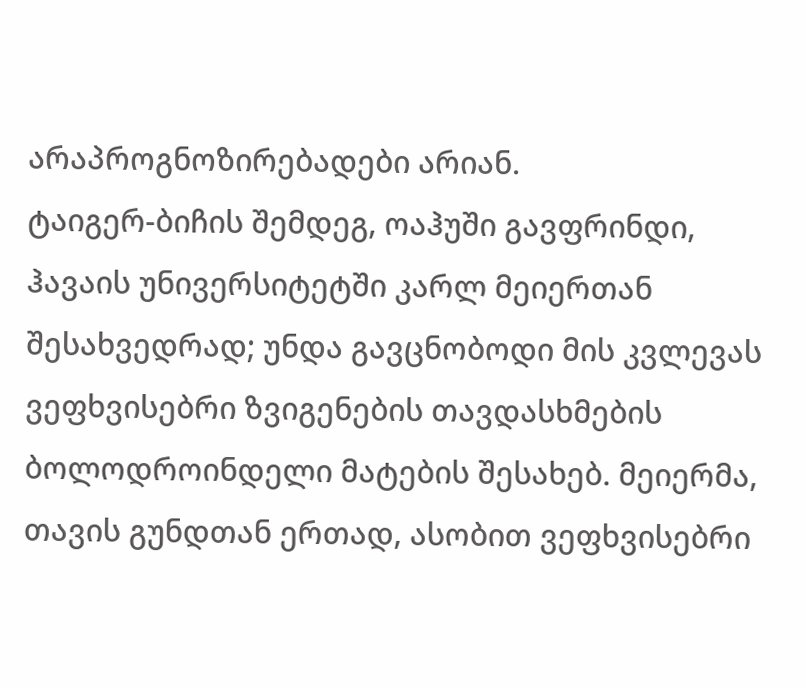არაპროგნოზირებადები არიან.
ტაიგერ-ბიჩის შემდეგ, ოაჰუში გავფრინდი, ჰავაის უნივერსიტეტში კარლ მეიერთან შესახვედრად; უნდა გავცნობოდი მის კვლევას ვეფხვისებრი ზვიგენების თავდასხმების ბოლოდროინდელი მატების შესახებ. მეიერმა, თავის გუნდთან ერთად, ასობით ვეფხვისებრი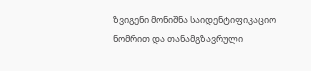ზვიგენი მონიშნა საიდენტიფიკაციო ნომრით და თანამგზავრული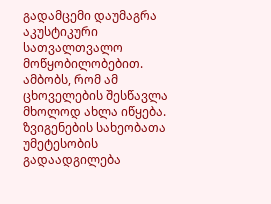გადამცემი დაუმაგრა აკუსტიკური სათვალთვალო მოწყობილობებით. ამბობს, რომ ამ ცხოველების შესწავლა მხოლოდ ახლა იწყება.
ზვიგენების სახეობათა უმეტესობის გადაადგილება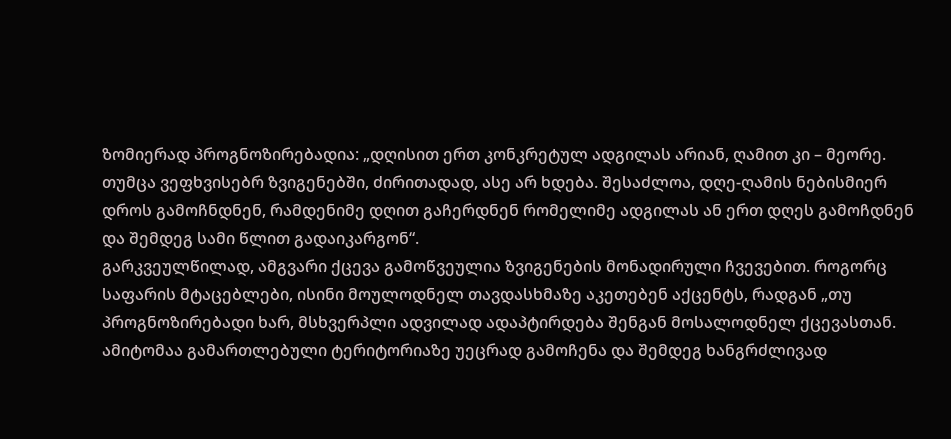ზომიერად პროგნოზირებადია: „დღისით ერთ კონკრეტულ ადგილას არიან, ღამით კი – მეორე. თუმცა ვეფხვისებრ ზვიგენებში, ძირითადად, ასე არ ხდება. შესაძლოა, დღე-ღამის ნებისმიერ დროს გამოჩნდნენ, რამდენიმე დღით გაჩერდნენ რომელიმე ადგილას ან ერთ დღეს გამოჩდნენ და შემდეგ სამი წლით გადაიკარგონ“.
გარკვეულწილად, ამგვარი ქცევა გამოწვეულია ზვიგენების მონადირული ჩვევებით. როგორც საფარის მტაცებლები, ისინი მოულოდნელ თავდასხმაზე აკეთებენ აქცენტს, რადგან „თუ პროგნოზირებადი ხარ, მსხვერპლი ადვილად ადაპტირდება შენგან მოსალოდნელ ქცევასთან. ამიტომაა გამართლებული ტერიტორიაზე უეცრად გამოჩენა და შემდეგ ხანგრძლივად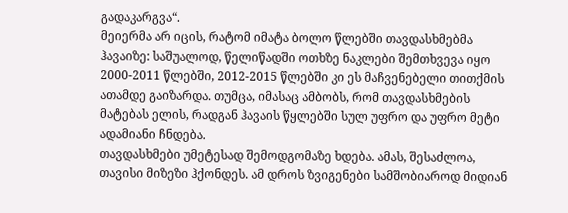გადაკარგვა“.
მეიერმა არ იცის, რატომ იმატა ბოლო წლებში თავდასხმებმა ჰავაიზე: საშუალოდ, წელიწადში ოთხზე ნაკლები შემთხვევა იყო 2000-2011 წლებში, 2012-2015 წლებში კი ეს მაჩვენებელი თითქმის ათამდე გაიზარდა. თუმცა, იმასაც ამბობს, რომ თავდასხმების მატებას ელის, რადგან ჰავაის წყლებში სულ უფრო და უფრო მეტი ადამიანი ჩნდება.
თავდასხმები უმეტესად შემოდგომაზე ხდება. ამას, შესაძლოა, თავისი მიზეზი ჰქონდეს. ამ დროს ზვიგენები სამშობიაროდ მიდიან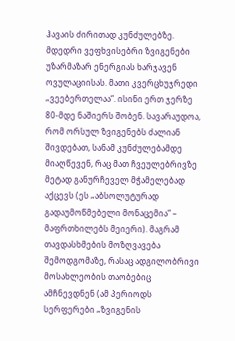ჰავაის ძირითად კუნძულებზე. მდედრი ვეფხვისებრი ზვიგენები უზარმაზარ ენერგიას ხარჯავენ ოვულაციისას. მათი კვერცხუჯრედი „ვეებერთელაა“. ისინი ერთ ჯერზე 80-მდე ნაშიერს შობენ. სავარაუდოა, რომ ორსულ ზვიგენებს ძალიან შივდებათ, სანამ კუნძულებამდე მიაღწევენ, რაც მათ ჩვეულებრივზე მეტად განურჩეველ მჭამელებად აქცევს (ეს „აბსოლუტურად გადაუმოწმებელი მონაცემია“ – მაფრთხილებს მეიერი). მაგრამ თავდასხმების მოზღვავება შემოდგომაზე, რასაც ადგილობრივი მოსახლეობის თაობებიც ამჩნევდნენ (ამ პერიოდს სერფერები „ზვიგენის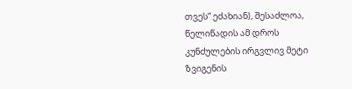თვეს“ ეძახიან), შესაძლოა, წელიწადის ამ დროს კუნძულების ირგვლივ მეტი ზვიგენის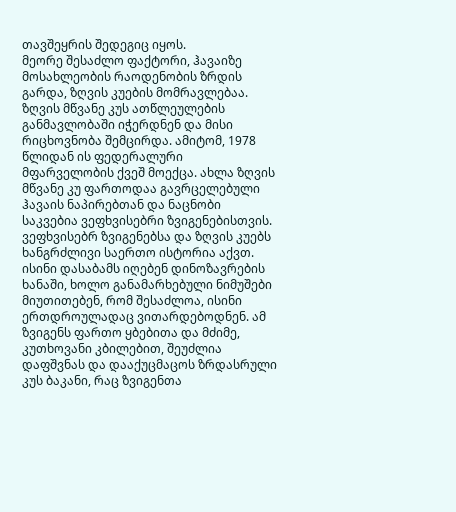თავშეყრის შედეგიც იყოს.
მეორე შესაძლო ფაქტორი, ჰავაიზე მოსახლეობის რაოდენობის ზრდის გარდა, ზღვის კუების მომრავლებაა. ზღვის მწვანე კუს ათწლეულების განმავლობაში იჭერდნენ და მისი რიცხოვნობა შემცირდა. ამიტომ, 1978 წლიდან ის ფედერალური მფარველობის ქვეშ მოექცა. ახლა ზღვის მწვანე კუ ფართოდაა გავრცელებული ჰავაის ნაპირებთან და ნაცნობი საკვებია ვეფხვისებრი ზვიგენებისთვის.
ვეფხვისებრ ზვიგენებსა და ზღვის კუებს ხანგრძლივი საერთო ისტორია აქვთ. ისინი დასაბამს იღებენ დინოზავრების ხანაში, ხოლო განამარხებული ნიმუშები მიუთითებენ, რომ შესაძლოა, ისინი ერთდროულადაც ვითარდებოდნენ. ამ ზვიგენს ფართო ყბებითა და მძიმე, კუთხოვანი კბილებით, შეუძლია დაფშვნას და დააქუცმაცოს ზრდასრული კუს ბაკანი, რაც ზვიგენთა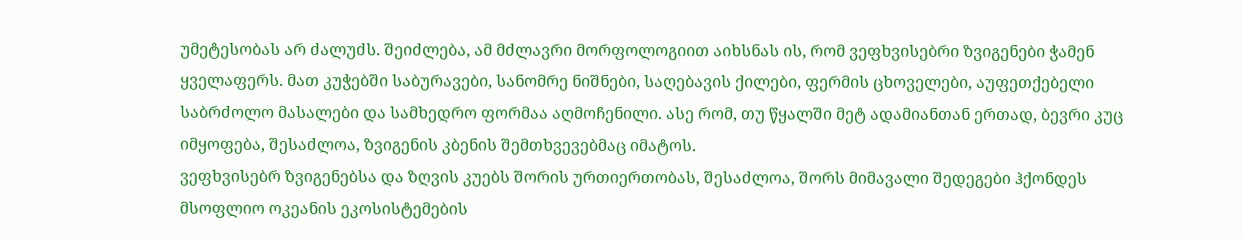უმეტესობას არ ძალუძს. შეიძლება, ამ მძლავრი მორფოლოგიით აიხსნას ის, რომ ვეფხვისებრი ზვიგენები ჭამენ ყველაფერს. მათ კუჭებში საბურავები, სანომრე ნიშნები, საღებავის ქილები, ფერმის ცხოველები, აუფეთქებელი საბრძოლო მასალები და სამხედრო ფორმაა აღმოჩენილი. ასე რომ, თუ წყალში მეტ ადამიანთან ერთად, ბევრი კუც იმყოფება, შესაძლოა, ზვიგენის კბენის შემთხვევებმაც იმატოს.
ვეფხვისებრ ზვიგენებსა და ზღვის კუებს შორის ურთიერთობას, შესაძლოა, შორს მიმავალი შედეგები ჰქონდეს მსოფლიო ოკეანის ეკოსისტემების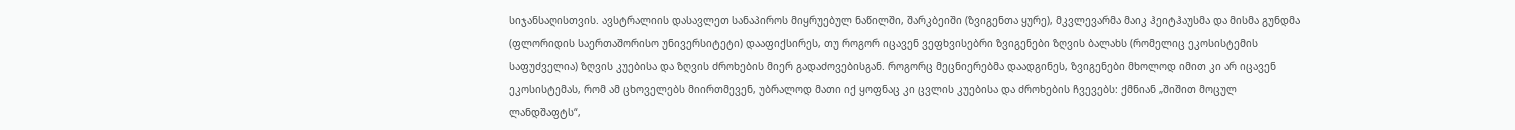სიჯანსაღისთვის. ავსტრალიის დასავლეთ სანაპიროს მიყრუებულ ნაწილში, შარკბეიში (ზვიგენთა ყურე), მკვლევარმა მაიკ ჰეიტჰაუსმა და მისმა გუნდმა (ფლორიდის საერთაშორისო უნივერსიტეტი) დააფიქსირეს, თუ როგორ იცავენ ვეფხვისებრი ზვიგენები ზღვის ბალახს (რომელიც ეკოსისტემის საფუძველია) ზღვის კუებისა და ზღვის ძროხების მიერ გადაძოვებისგან. როგორც მეცნიერებმა დაადგინეს, ზვიგენები მხოლოდ იმით კი არ იცავენ ეკოსისტემას, რომ ამ ცხოველებს მიირთმევენ, უბრალოდ მათი იქ ყოფნაც კი ცვლის კუებისა და ძროხების ჩვევებს: ქმნიან „შიშით მოცულ ლანდშაფტს“,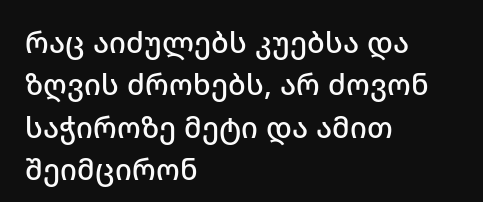რაც აიძულებს კუებსა და ზღვის ძროხებს, არ ძოვონ საჭიროზე მეტი და ამით შეიმცირონ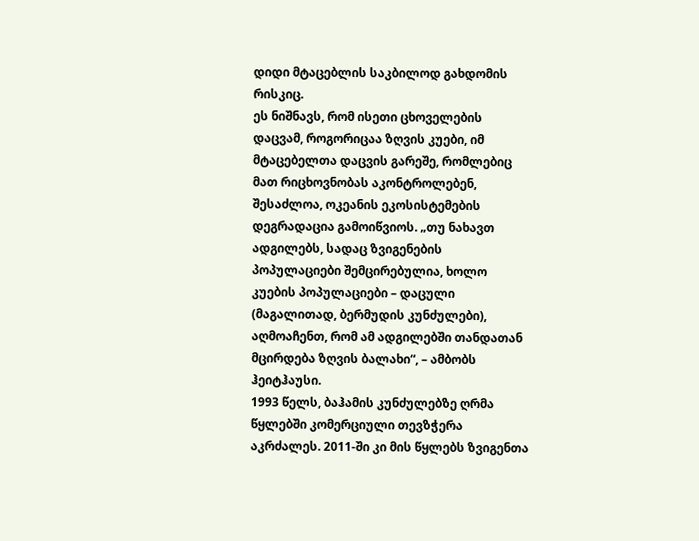დიდი მტაცებლის საკბილოდ გახდომის რისკიც.
ეს ნიშნავს, რომ ისეთი ცხოველების დაცვამ, როგორიცაა ზღვის კუები, იმ მტაცებელთა დაცვის გარეშე, რომლებიც მათ რიცხოვნობას აკონტროლებენ, შესაძლოა, ოკეანის ეკოსისტემების დეგრადაცია გამოიწვიოს. „თუ ნახავთ ადგილებს, სადაც ზვიგენების პოპულაციები შემცირებულია, ხოლო კუების პოპულაციები – დაცული (მაგალითად, ბერმუდის კუნძულები), აღმოაჩენთ, რომ ამ ადგილებში თანდათან მცირდება ზღვის ბალახი“, – ამბობს ჰეიტჰაუსი.
1993 წელს, ბაჰამის კუნძულებზე ღრმა წყლებში კომერციული თევზჭერა აკრძალეს. 2011-ში კი მის წყლებს ზვიგენთა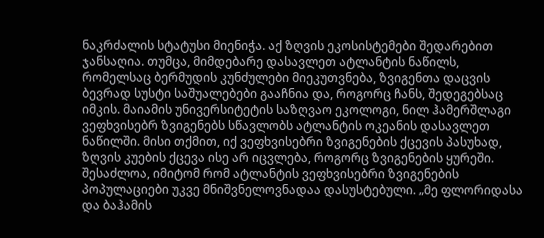ნაკრძალის სტატუსი მიენიჭა. აქ ზღვის ეკოსისტემები შედარებით ჯანსაღია. თუმცა, მიმდებარე დასავლეთ ატლანტის ნაწილს, რომელსაც ბერმუდის კუნძულები მიეკუთვნება, ზვიგენთა დაცვის ბევრად სუსტი საშუალებები გააჩნია და, როგორც ჩანს, შედეგებსაც იმკის. მაიამის უნივერსიტეტის საზღვაო ეკოლოგი, ნილ ჰამერშლაგი ვეფხვისებრ ზვიგენებს სწავლობს ატლანტის ოკეანის დასავლეთ ნაწილში. მისი თქმით, იქ ვეფხვისებრი ზვიგენების ქცევის პასუხად, ზღვის კუების ქცევა ისე არ იცვლება, როგორც ზვიგენების ყურეში. შესაძლოა, იმიტომ რომ ატლანტის ვეფხვისებრი ზვიგენების პოპულაციები უკვე მნიშვნელოვნადაა დასუსტებული. „მე ფლორიდასა და ბაჰამის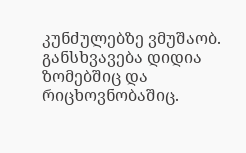კუნძულებზე ვმუშაობ. განსხვავება დიდია ზომებშიც და რიცხოვნობაშიც.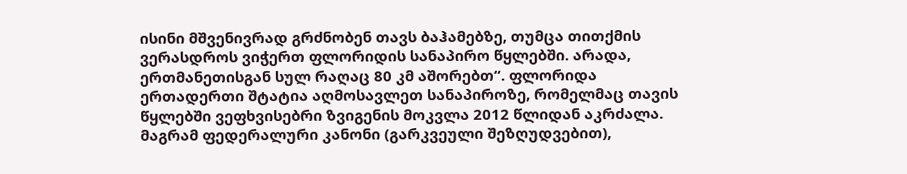ისინი მშვენივრად გრძნობენ თავს ბაჰამებზე, თუმცა თითქმის ვერასდროს ვიჭერთ ფლორიდის სანაპირო წყლებში. არადა, ერთმანეთისგან სულ რაღაც 80 კმ აშორებთ“. ფლორიდა ერთადერთი შტატია აღმოსავლეთ სანაპიროზე, რომელმაც თავის წყლებში ვეფხვისებრი ზვიგენის მოკვლა 2012 წლიდან აკრძალა. მაგრამ ფედერალური კანონი (გარკვეული შეზღუდვებით),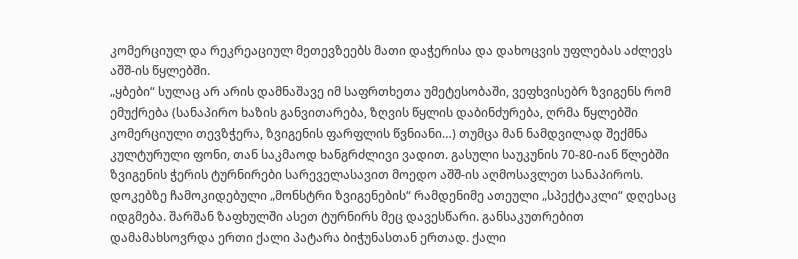კომერციულ და რეკრეაციულ მეთევზეებს მათი დაჭერისა და დახოცვის უფლებას აძლევს აშშ-ის წყლებში.
„ყბები“ სულაც არ არის დამნაშავე იმ საფრთხეთა უმეტესობაში, ვეფხვისებრ ზვიგენს რომ ემუქრება (სანაპირო ხაზის განვითარება, ზღვის წყლის დაბინძურება, ღრმა წყლებში კომერციული თევზჭერა, ზვიგენის ფარფლის წვნიანი…) თუმცა მან ნამდვილად შექმნა კულტურული ფონი, თან საკმაოდ ხანგრძლივი ვადით. გასული საუკუნის 70-80-იან წლებში ზვიგენის ჭერის ტურნირები სარეველასავით მოედო აშშ-ის აღმოსავლეთ სანაპიროს. დოკებზე ჩამოკიდებული „მონსტრი ზვიგენების“ რამდენიმე ათეული „სპექტაკლი“ დღესაც იდგმება. შარშან ზაფხულში ასეთ ტურნირს მეც დავესწარი. განსაკუთრებით დამამახსოვრდა ერთი ქალი პატარა ბიჭუნასთან ერთად. ქალი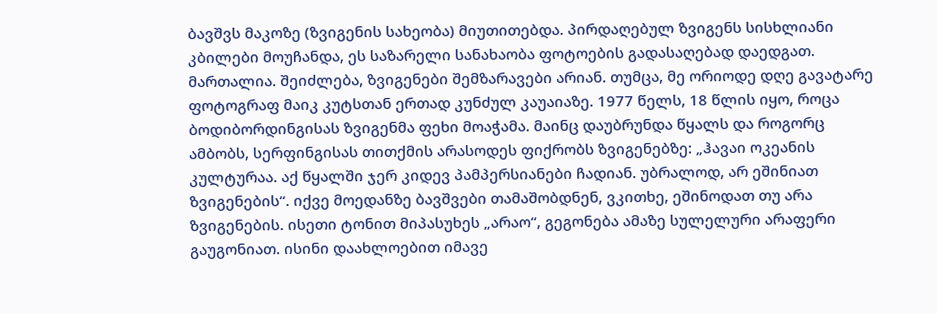ბავშვს მაკოზე (ზვიგენის სახეობა) მიუთითებდა. პირდაღებულ ზვიგენს სისხლიანი კბილები მოუჩანდა, ეს საზარელი სანახაობა ფოტოების გადასაღებად დაედგათ.
მართალია. შეიძლება, ზვიგენები შემზარავები არიან. თუმცა, მე ორიოდე დღე გავატარე ფოტოგრაფ მაიკ კუტსთან ერთად კუნძულ კაუაიაზე. 1977 წელს, 18 წლის იყო, როცა ბოდიბორდინგისას ზვიგენმა ფეხი მოაჭამა. მაინც დაუბრუნდა წყალს და როგორც ამბობს, სერფინგისას თითქმის არასოდეს ფიქრობს ზვიგენებზე: „ჰავაი ოკეანის კულტურაა. აქ წყალში ჯერ კიდევ პამპერსიანები ჩადიან. უბრალოდ, არ ეშინიათ ზვიგენების“. იქვე მოედანზე ბავშვები თამაშობდნენ, ვკითხე, ეშინოდათ თუ არა ზვიგენების. ისეთი ტონით მიპასუხეს „არაო“, გეგონება ამაზე სულელური არაფერი გაუგონიათ. ისინი დაახლოებით იმავე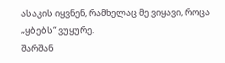ასაკის იყვნენ, რამხელაც მე ვიყავი, როცა „ყბებს“ ვუყურე.
შარშან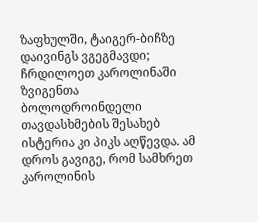ზაფხულში, ტაიგერ-ბიჩზე დაივინგს ვგეგმავდი; ჩრდილოეთ კაროლინაში ზვიგენთა ბოლოდროინდელი თავდასხმების შესახებ ისტერია კი პიკს აღწევდა. ამ დროს გავიგე, რომ სამხრეთ კაროლინის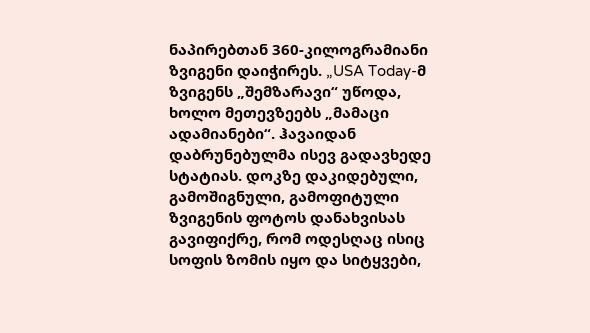ნაპირებთან 360-კილოგრამიანი ზვიგენი დაიჭირეს. „USA Today-მ ზვიგენს „შემზარავი“ უწოდა, ხოლო მეთევზეებს „მამაცი ადამიანები“. ჰავაიდან დაბრუნებულმა ისევ გადავხედე სტატიას. დოკზე დაკიდებული, გამოშიგნული, გამოფიტული ზვიგენის ფოტოს დანახვისას გავიფიქრე, რომ ოდესღაც ისიც სოფის ზომის იყო და სიტყვები,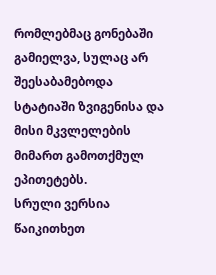რომლებმაც გონებაში გამიელვა, სულაც არ შეესაბამებოდა სტატიაში ზვიგენისა და მისი მკვლელების მიმართ გამოთქმულ ეპითეტებს.
სრული ვერსია წაიკითხეთ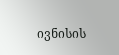ივნისის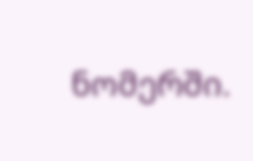ნომერში.